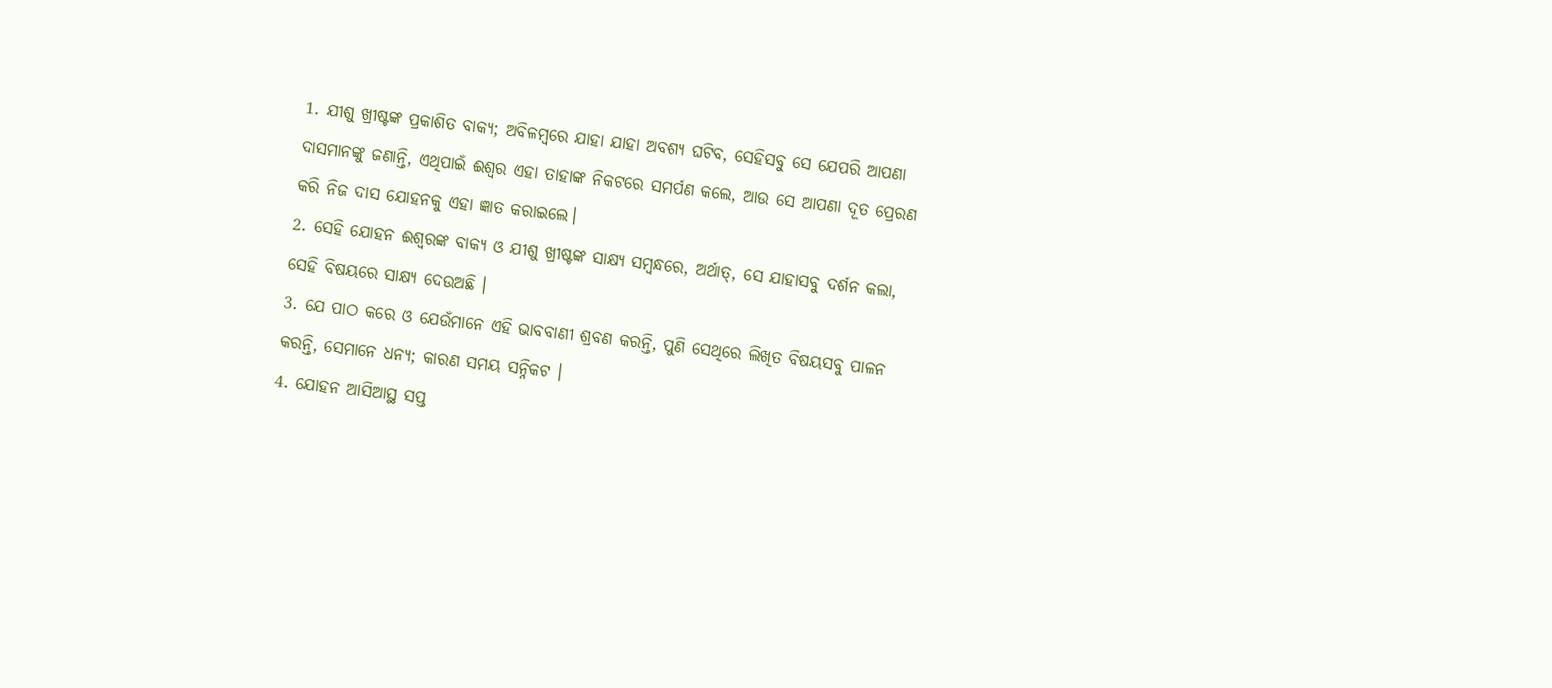1. ଯୀଶୁ ଖ୍ରୀଷ୍ଟଙ୍କ ପ୍ରକାଶିତ ବାକ୍ୟ; ଅବିଳମ୍ଵରେ ଯାହା ଯାହା ଅବଶ୍ୟ ଘଟିବ, ସେହିସବୁ ସେ ଯେପରି ଆପଣା ଦାସମାନଙ୍କୁ ଜଣାନ୍ତି, ଏଥିପାଇଁ ଈଶ୍ଵର ଏହା ତାହାଙ୍କ ନିକଟରେ ସମର୍ପଣ କଲେ, ଆଉ ସେ ଆପଣା ଦୂତ ପ୍ରେରଣ କରି ନିଜ ଦାସ ଯୋହନକୁ ଏହା ଜ୍ଞାତ କରାଇଲେ।
2. ସେହି ଯୋହନ ଈଶ୍ଵରଙ୍କ ବାକ୍ୟ ଓ ଯୀଶୁ ଖ୍ରୀଷ୍ଟଙ୍କ ସାକ୍ଷ୍ୟ ସମ୍ଵନ୍ଧରେ, ଅର୍ଥାତ୍, ସେ ଯାହାସବୁ ଦର୍ଶନ କଲା, ସେହି ବିଷୟରେ ସାକ୍ଷ୍ୟ ଦେଉଅଛି ।
3. ଯେ ପାଠ କରେ ଓ ଯେଉଁମାନେ ଏହି ଭାବବାଣୀ ଶ୍ରବଣ କରନ୍ତି, ପୁଣି ସେଥିରେ ଲିଖିତ ବିଷୟସବୁ ପାଳନ କରନ୍ତି, ସେମାନେ ଧନ୍ୟ; କାରଣ ସମୟ ସନ୍ନିକଟ ।
4. ଯୋହନ ଆସିଆସ୍ଥ ସପ୍ତ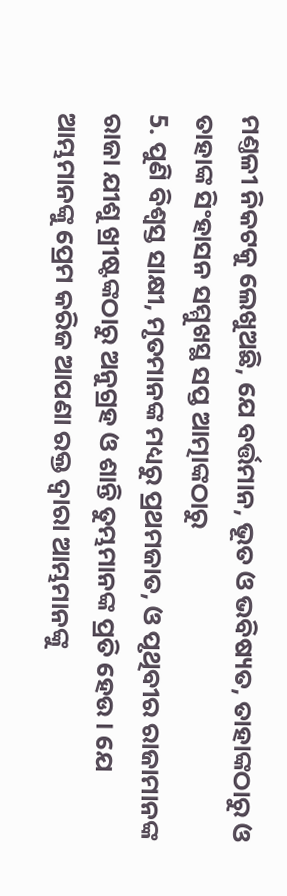ମଣ୍ତଳୀ ନିକଟକୁ ଲେଖୁଅଛି, ଯେ ବର୍ତ୍ତମାନ, ଭୂତ ଓ ଭବିଷ୍ୟତ, ତାହାଙ୍କଠାରୁ ଓ ତାହାଙ୍କ ସିଂହାସନ ସମ୍ମୁଖସ୍ଥ ସପ୍ତ ଆତ୍ମାଙ୍କଠାରୁ
5. ପୁଣି ବିଶ୍ଵସ୍ତ ସାକ୍ଷୀ, ମୃତମାନଙ୍କ ମଧ୍ୟରୁ ପ୍ରଥମଜାତ, ଓ ପୃଥିବୀର ରାଜାମାନଙ୍କ ରାଜା ଯୀଶୁ ଖ୍ରୀଷ୍ଟଙ୍କଠାରୁ ଅନୁଗ୍ରହ ଓ ଶାନ୍ତି ତୁମ୍ଭମାନଙ୍କ ପ୍ରତି ହେଉ । ଯେ ଆମ୍ଭମାନଙ୍କୁ ପ୍ରେମ କରିଜ ଆପଣା ରକ୍ତ ଦ୍ଵାରା ଆମ୍ଭମାନଙ୍କୁ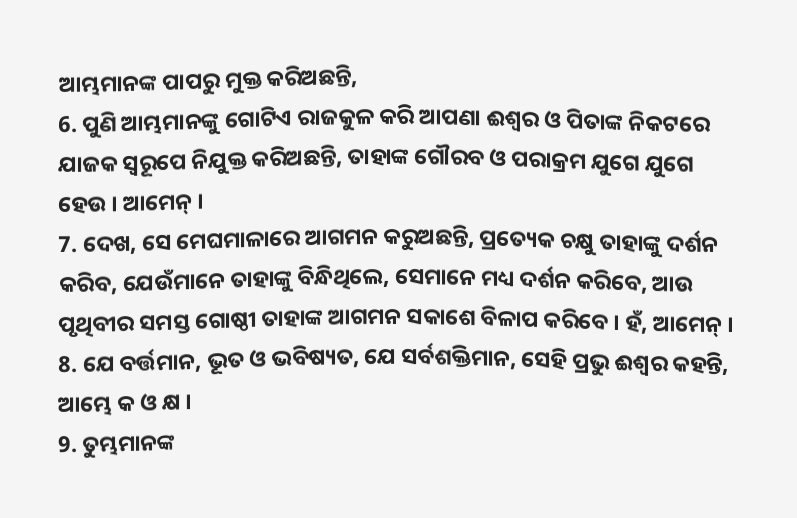ଆମ୍ଭମାନଙ୍କ ପାପରୁ ମୁକ୍ତ କରିଅଛନ୍ତି,
6. ପୁଣି ଆମ୍ଭମାନଙ୍କୁ ଗୋଟିଏ ରାଜକୁଳ କରି ଆପଣା ଈଶ୍ଵର ଓ ପିତାଙ୍କ ନିକଟରେ ଯାଜକ ସ୍ଵରୂପେ ନିଯୁକ୍ତ କରିଅଛନ୍ତି, ତାହାଙ୍କ ଗୌରବ ଓ ପରାକ୍ରମ ଯୁଗେ ଯୁଗେ ହେଉ । ଆମେନ୍ ।
7. ଦେଖ, ସେ ମେଘମାଳାରେ ଆଗମନ କରୁଅଛନ୍ତି, ପ୍ରତ୍ୟେକ ଚକ୍ଷୁ ତାହାଙ୍କୁ ଦର୍ଶନ କରିବ, ଯେଉଁମାନେ ତାହାଙ୍କୁ ବିନ୍ଧିଥିଲେ, ସେମାନେ ମଧ୍ୟ ଦର୍ଶନ କରିବେ, ଆଉ ପୃଥିବୀର ସମସ୍ତ ଗୋଷ୍ଠୀ ତାହାଙ୍କ ଆଗମନ ସକାଶେ ବିଳାପ କରିବେ । ହଁ, ଆମେନ୍ ।
8. ଯେ ବର୍ତ୍ତମାନ, ଭୂତ ଓ ଭବିଷ୍ୟତ, ଯେ ସର୍ବଶକ୍ତିମାନ, ସେହି ପ୍ରଭୁ ଈଶ୍ଵର କହନ୍ତି, ଆମ୍ଭେ କ ଓ କ୍ଷ ।
9. ତୁମ୍ଭମାନଙ୍କ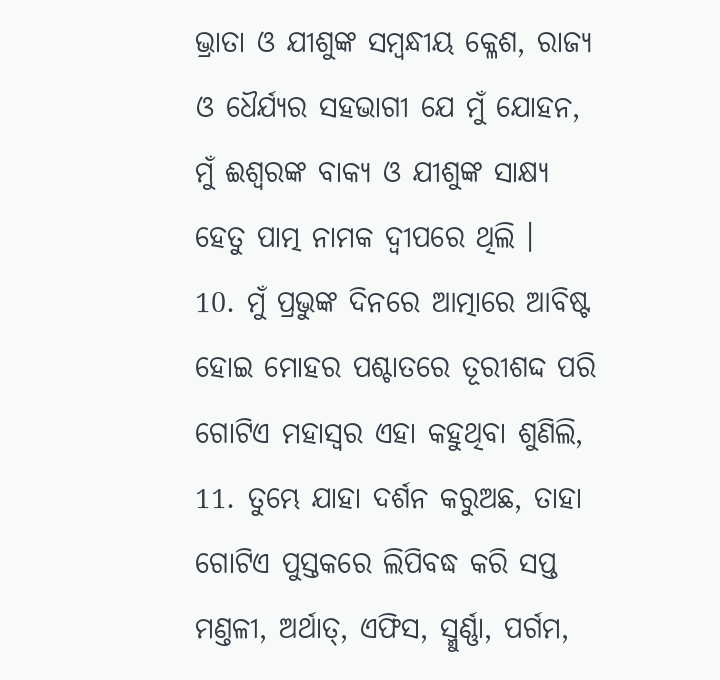ଭ୍ରାତା ଓ ଯୀଶୁଙ୍କ ସମ୍ଵନ୍ଧୀୟ କ୍ଳେଶ, ରାଜ୍ୟ ଓ ଧୈର୍ଯ୍ୟର ସହଭାଗୀ ଯେ ମୁଁ ଯୋହନ, ମୁଁ ଈଶ୍ଵରଙ୍କ ବାକ୍ୟ ଓ ଯୀଶୁଙ୍କ ସାକ୍ଷ୍ୟ ହେତୁ ପାତ୍ମ ନାମକ ଦ୍ଵୀପରେ ଥିଲି ।
10. ମୁଁ ପ୍ରଭୁଙ୍କ ଦିନରେ ଆତ୍ମାରେ ଆବିଷ୍ଟ ହୋଇ ମୋହର ପଶ୍ଚାତରେ ତୂରୀଶଦ୍ଦ ପରି ଗୋଟିଏ ମହାସ୍ଵର ଏହା କହୁଥିବା ଶୁଣିଲି,
11. ତୁମ୍ଭେ ଯାହା ଦର୍ଶନ କରୁଅଛ, ତାହା ଗୋଟିଏ ପୁସ୍ତକରେ ଲିପିବଦ୍ଧ କରି ସପ୍ତ ମଣ୍ତଳୀ, ଅର୍ଥାତ୍, ଏଫିସ, ସ୍ମୁର୍ଣ୍ଣା, ପର୍ଗମ,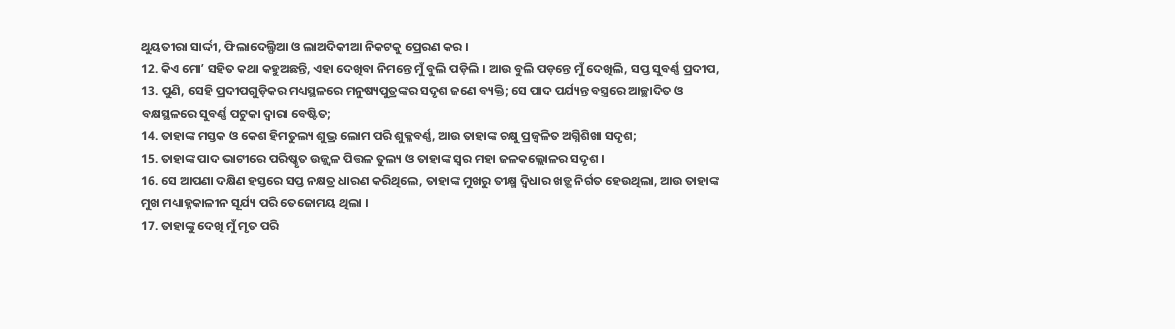ଥୁୟତୀରା ସାର୍ଦ୍ଦୀ, ଫିଲାଦେଲ୍ଫିଆ ଓ ଲାଅଦିକୀଆ ନିକଟକୁ ପ୍ରେରଣ କର ।
12. କିଏ ମୋʼ ସହିତ କଥା କହୁଅଛନ୍ତି, ଏହା ଦେଖିବା ନିମନ୍ତେ ମୁଁ ବୁଲି ପଡ଼ିଲି । ଆଉ ବୁଲି ପଡ଼ନ୍ତେ ମୁଁ ଦେଖିଲି, ସପ୍ତ ସୁବର୍ଣ୍ଣ ପ୍ରଦୀପ,
13. ପୁଣି, ସେହି ପ୍ରଦୀପଗୁଡ଼ିକର ମଧ୍ୟସ୍ଥଳରେ ମନୁଷ୍ୟପୁତ୍ରଙ୍କର ସଦୃଶ ଜଣେ ବ୍ୟକ୍ତି; ସେ ପାଦ ପର୍ଯ୍ୟନ୍ତ ବସ୍ତ୍ରରେ ଆଚ୍ଛାଦିତ ଓ ବକ୍ଷସ୍ଥଳରେ ସୁବର୍ଣ୍ଣ ପଟୁକା ଦ୍ଵାରା ବେଷ୍ଟିତ;
14. ତାହାଙ୍କ ମସ୍ତକ ଓ କେଶ ହିମତୁଲ୍ୟ ଶୁଭ୍ର ଲୋମ ପରି ଶୁକ୍ଳବର୍ଣ୍ଣ, ଆଉ ତାହାଙ୍କ ଚକ୍ଷୁ ପ୍ରଜ୍ଵଳିତ ଅଗ୍ନିଶିଖା ସଦୃଶ;
15. ତାହାଙ୍କ ପାଦ ଭାଟୀରେ ପରିଷ୍କୃତ ଉଜ୍ଜ୍ଵଳ ପିତ୍ତଳ ତୁଲ୍ୟ ଓ ତାହାଙ୍କ ସ୍ଵର ମହା ଜଳକଲ୍ଲୋଳର ସଦୃଶ ।
16. ସେ ଆପଣା ଦକ୍ଷିଣ ହସ୍ତରେ ସପ୍ତ ନକ୍ଷତ୍ର ଧାରଣ କରିଥିଲେ, ତାହାଙ୍କ ମୁଖରୁ ତୀକ୍ଷ୍ମ ଦ୍ଵିଧାର ଖଡ଼୍ଗ ନିର୍ଗତ ହେଉଥିଲା, ଆଉ ତାହାଙ୍କ ମୁଖ ମଧ୍ୟାହ୍ନକାଳୀନ ସୂର୍ଯ୍ୟ ପରି ତେଜୋମୟ ଥିଲା ।
17. ତାହାଙ୍କୁ ଦେଖି ମୁଁ ମୃତ ପରି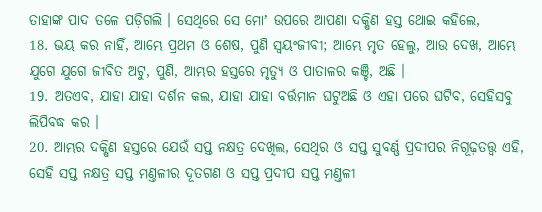ତାହାଙ୍କ ପାଦ ତଳେ ପଡ଼ିଗଲି । ସେଥିରେ ସେ ମୋʼ ଉପରେ ଆପଣା ଦକ୍ଷିଣ ହସ୍ତ ଥୋଇ କହିଲେ,
18. ଭୟ କର ନାହିଁ, ଆମ୍ଭେ ପ୍ରଥମ ଓ ଶେଷ, ପୁଣି ସ୍ଵୟଂଜୀବୀ; ଆମ୍ଭେ ମୃତ ହେଲୁ, ଆଉ ଦେଖ, ଆମ୍ଭେ ଯୁଗେ ଯୁଗେ ଜୀବିତ ଅଟୁ, ପୁଣି, ଆମ୍ଭର ହସ୍ତରେ ମୃତ୍ୟୁ ଓ ପାତାଳର କଞ୍ଚି, ଅଛି ।
19. ଅତଏବ, ଯାହା ଯାହା ଦର୍ଶନ କଲ, ଯାହା ଯାହା ବର୍ତ୍ତମାନ ଘଟୁଅଛି ଓ ଏହା ପରେ ଘଟିବ, ସେହିସବୁ ଲିପିବଦ୍ଧ କର ।
20. ଆମ୍ଭର ଦକ୍ଷିଣ ହସ୍ତରେ ଯେଉଁ ସପ୍ତ ନକ୍ଷତ୍ର ଦେଖିଲ, ସେଥିର ଓ ସପ୍ତ ସୁବର୍ଣ୍ଣ ପ୍ରଦୀପର ନିଗୂଢ଼ତତ୍ତ୍ଵ ଏହି, ସେହି ସପ୍ତ ନକ୍ଷତ୍ର ସପ୍ତ ମଣ୍ତଳୀର ଦୂତଗଣ ଓ ସପ୍ତ ପ୍ରଦୀପ ସପ୍ତ ମଣ୍ତଳୀ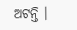ଅଟନ୍ତି ।